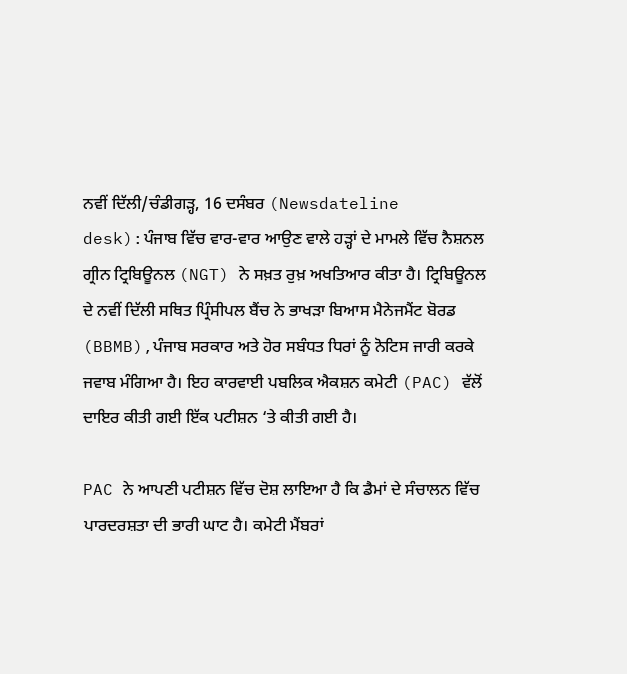ਨਵੀਂ ਦਿੱਲੀ/ਚੰਡੀਗੜ੍ਹ, 16 ਦਸੰਬਰ (Newsdateline desk):ਪੰਜਾਬ ਵਿੱਚ ਵਾਰ-ਵਾਰ ਆਉਣ ਵਾਲੇ ਹੜ੍ਹਾਂ ਦੇ ਮਾਮਲੇ ਵਿੱਚ ਨੈਸ਼ਨਲ ਗ੍ਰੀਨ ਟ੍ਰਿਬਿਊਨਲ (NGT) ਨੇ ਸਖ਼ਤ ਰੁਖ਼ ਅਖਤਿਆਰ ਕੀਤਾ ਹੈ। ਟ੍ਰਿਬਿਊਨਲ ਦੇ ਨਵੀਂ ਦਿੱਲੀ ਸਥਿਤ ਪ੍ਰਿੰਸੀਪਲ ਬੈਂਚ ਨੇ ਭਾਖੜਾ ਬਿਆਸ ਮੈਨੇਜਮੈਂਟ ਬੋਰਡ (BBMB),ਪੰਜਾਬ ਸਰਕਾਰ ਅਤੇ ਹੋਰ ਸਬੰਧਤ ਧਿਰਾਂ ਨੂੰ ਨੋਟਿਸ ਜਾਰੀ ਕਰਕੇ ਜਵਾਬ ਮੰਗਿਆ ਹੈ। ਇਹ ਕਾਰਵਾਈ ਪਬਲਿਕ ਐਕਸ਼ਨ ਕਮੇਟੀ (PAC) ਵੱਲੋਂ ਦਾਇਰ ਕੀਤੀ ਗਈ ਇੱਕ ਪਟੀਸ਼ਨ ‘ਤੇ ਕੀਤੀ ਗਈ ਹੈ।

PAC ਨੇ ਆਪਣੀ ਪਟੀਸ਼ਨ ਵਿੱਚ ਦੋਸ਼ ਲਾਇਆ ਹੈ ਕਿ ਡੈਮਾਂ ਦੇ ਸੰਚਾਲਨ ਵਿੱਚ ਪਾਰਦਰਸ਼ਤਾ ਦੀ ਭਾਰੀ ਘਾਟ ਹੈ। ਕਮੇਟੀ ਮੈਂਬਰਾਂ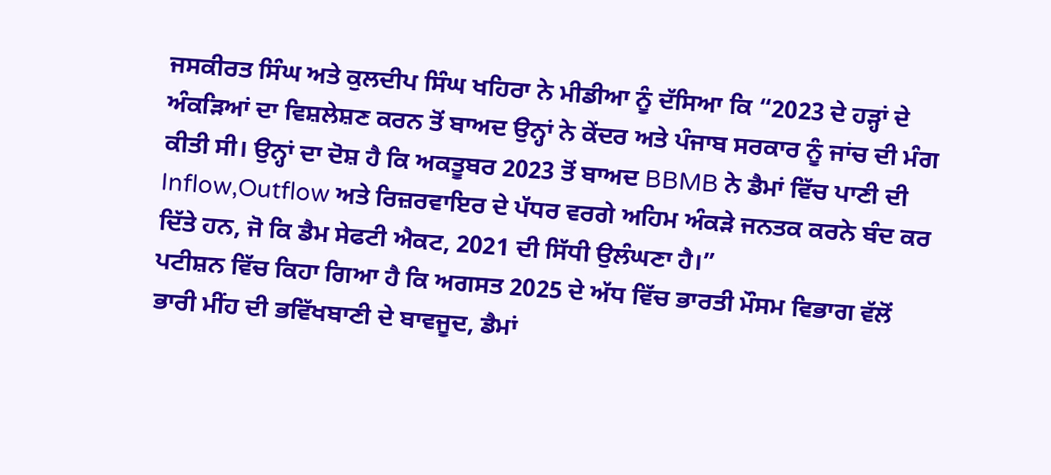ਜਸਕੀਰਤ ਸਿੰਘ ਅਤੇ ਕੁਲਦੀਪ ਸਿੰਘ ਖਹਿਰਾ ਨੇ ਮੀਡੀਆ ਨੂੰ ਦੱਸਿਆ ਕਿ “2023 ਦੇ ਹੜ੍ਹਾਂ ਦੇ ਅੰਕੜਿਆਂ ਦਾ ਵਿਸ਼ਲੇਸ਼ਣ ਕਰਨ ਤੋਂ ਬਾਅਦ ਉਨ੍ਹਾਂ ਨੇ ਕੇਂਦਰ ਅਤੇ ਪੰਜਾਬ ਸਰਕਾਰ ਨੂੰ ਜਾਂਚ ਦੀ ਮੰਗ ਕੀਤੀ ਸੀ। ਉਨ੍ਹਾਂ ਦਾ ਦੋਸ਼ ਹੈ ਕਿ ਅਕਤੂਬਰ 2023 ਤੋਂ ਬਾਅਦ BBMB ਨੇ ਡੈਮਾਂ ਵਿੱਚ ਪਾਣੀ ਦੀ Inflow,Outflow ਅਤੇ ਰਿਜ਼ਰਵਾਇਰ ਦੇ ਪੱਧਰ ਵਰਗੇ ਅਹਿਮ ਅੰਕੜੇ ਜਨਤਕ ਕਰਨੇ ਬੰਦ ਕਰ ਦਿੱਤੇ ਹਨ, ਜੋ ਕਿ ਡੈਮ ਸੇਫਟੀ ਐਕਟ, 2021 ਦੀ ਸਿੱਧੀ ਉਲੰਘਣਾ ਹੈ।”
ਪਟੀਸ਼ਨ ਵਿੱਚ ਕਿਹਾ ਗਿਆ ਹੈ ਕਿ ਅਗਸਤ 2025 ਦੇ ਅੱਧ ਵਿੱਚ ਭਾਰਤੀ ਮੌਸਮ ਵਿਭਾਗ ਵੱਲੋਂ ਭਾਰੀ ਮੀਂਹ ਦੀ ਭਵਿੱਖਬਾਣੀ ਦੇ ਬਾਵਜੂਦ, ਡੈਮਾਂ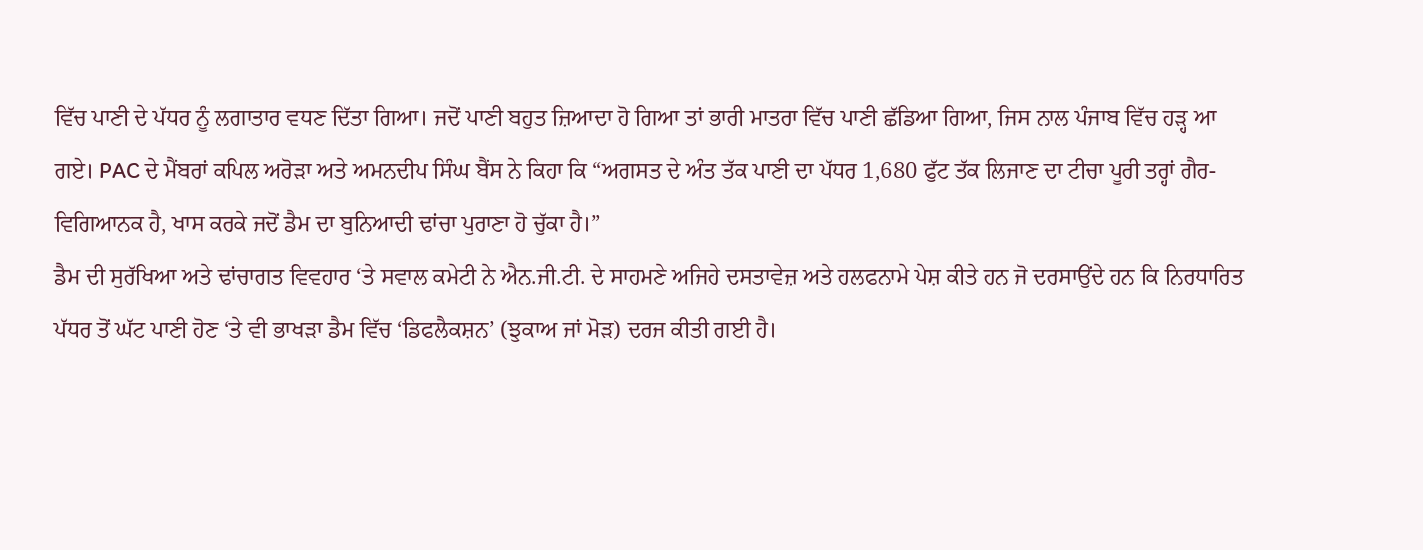ਵਿੱਚ ਪਾਣੀ ਦੇ ਪੱਧਰ ਨੂੰ ਲਗਾਤਾਰ ਵਧਣ ਦਿੱਤਾ ਗਿਆ। ਜਦੋਂ ਪਾਣੀ ਬਹੁਤ ਜ਼ਿਆਦਾ ਹੋ ਗਿਆ ਤਾਂ ਭਾਰੀ ਮਾਤਰਾ ਵਿੱਚ ਪਾਣੀ ਛੱਡਿਆ ਗਿਆ, ਜਿਸ ਨਾਲ ਪੰਜਾਬ ਵਿੱਚ ਹੜ੍ਹ ਆ ਗਏ। PAC ਦੇ ਮੈਂਬਰਾਂ ਕਪਿਲ ਅਰੋੜਾ ਅਤੇ ਅਮਨਦੀਪ ਸਿੰਘ ਬੈਂਸ ਨੇ ਕਿਹਾ ਕਿ “ਅਗਸਤ ਦੇ ਅੰਤ ਤੱਕ ਪਾਣੀ ਦਾ ਪੱਧਰ 1,680 ਫੁੱਟ ਤੱਕ ਲਿਜਾਣ ਦਾ ਟੀਚਾ ਪੂਰੀ ਤਰ੍ਹਾਂ ਗੈਰ-ਵਿਗਿਆਨਕ ਹੈ, ਖਾਸ ਕਰਕੇ ਜਦੋਂ ਡੈਮ ਦਾ ਬੁਨਿਆਦੀ ਢਾਂਚਾ ਪੁਰਾਣਾ ਹੋ ਚੁੱਕਾ ਹੈ।”
ਡੈਮ ਦੀ ਸੁਰੱਖਿਆ ਅਤੇ ਢਾਂਚਾਗਤ ਵਿਵਹਾਰ ‘ਤੇ ਸਵਾਲ ਕਮੇਟੀ ਨੇ ਐਨ.ਜੀ.ਟੀ. ਦੇ ਸਾਹਮਣੇ ਅਜਿਹੇ ਦਸਤਾਵੇਜ਼ ਅਤੇ ਹਲਫਨਾਮੇ ਪੇਸ਼ ਕੀਤੇ ਹਨ ਜੋ ਦਰਸਾਉਂਦੇ ਹਨ ਕਿ ਨਿਰਧਾਰਿਤ ਪੱਧਰ ਤੋਂ ਘੱਟ ਪਾਣੀ ਹੋਣ ‘ਤੇ ਵੀ ਭਾਖੜਾ ਡੈਮ ਵਿੱਚ ‘ਡਿਫਲੈਕਸ਼ਨ’ (ਝੁਕਾਅ ਜਾਂ ਮੋੜ) ਦਰਜ ਕੀਤੀ ਗਈ ਹੈ।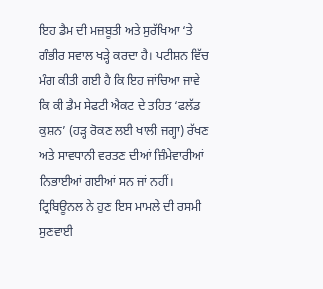ਇਹ ਡੈਮ ਦੀ ਮਜ਼ਬੂਤੀ ਅਤੇ ਸੁਰੱਖਿਆ ‘ਤੇ ਗੰਭੀਰ ਸਵਾਲ ਖੜ੍ਹੇ ਕਰਦਾ ਹੈ। ਪਟੀਸ਼ਨ ਵਿੱਚ ਮੰਗ ਕੀਤੀ ਗਈ ਹੈ ਕਿ ਇਹ ਜਾਂਚਿਆ ਜਾਵੇ ਕਿ ਕੀ ਡੈਮ ਸੇਫਟੀ ਐਕਟ ਦੇ ਤਹਿਤ ‘ਫਲੱਡ ਕੁਸ਼ਨ’ (ਹੜ੍ਹ ਰੋਕਣ ਲਈ ਖਾਲੀ ਜਗ੍ਹਾ) ਰੱਖਣ ਅਤੇ ਸਾਵਧਾਨੀ ਵਰਤਣ ਦੀਆਂ ਜ਼ਿੰਮੇਵਾਰੀਆਂ ਨਿਭਾਈਆਂ ਗਈਆਂ ਸਨ ਜਾਂ ਨਹੀਂ।
ਟ੍ਰਿਬਿਊਨਲ ਨੇ ਹੁਣ ਇਸ ਮਾਮਲੇ ਦੀ ਰਸਮੀ ਸੁਣਵਾਈ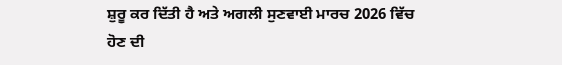ਸ਼ੁਰੂ ਕਰ ਦਿੱਤੀ ਹੈ ਅਤੇ ਅਗਲੀ ਸੁਣਵਾਈ ਮਾਰਚ 2026 ਵਿੱਚ ਹੋਣ ਦੀ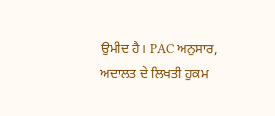ਉਮੀਦ ਹੈ। PAC ਅਨੁਸਾਰ, ਅਦਾਲਤ ਦੇ ਲਿਖਤੀ ਹੁਕਮ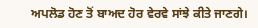ਅਪਲੋਡ ਹੋਣ ਤੋਂ ਬਾਅਦ ਹੋਰ ਵੇਰਵੇ ਸਾਂਝੇ ਕੀਤੇ ਜਾਣਗੇ।